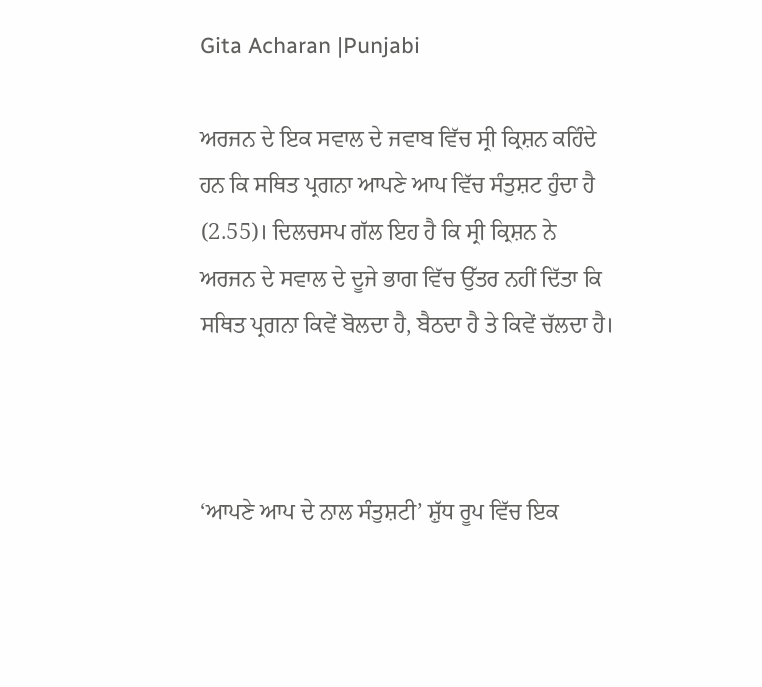Gita Acharan |Punjabi

ਅਰਜਨ ਦੇ ਇਕ ਸਵਾਲ ਦੇ ਜਵਾਬ ਵਿੱਚ ਸ੍ਰੀ ਕ੍ਰਿਸ਼ਨ ਕਹਿੰਦੇ ਹਨ ਕਿ ਸਥਿਤ ਪ੍ਰਗਨਾ ਆਪਣੇ ਆਪ ਵਿੱਚ ਸੰਤੁਸ਼ਟ ਹੁੰਦਾ ਹੈ (2.55)। ਦਿਲਚਸਪ ਗੱਲ ਇਹ ਹੈ ਕਿ ਸ੍ਰੀ ਕ੍ਰਿਸ਼ਨ ਨੇ ਅਰਜਨ ਦੇ ਸਵਾਲ ਦੇ ਦੂਜੇ ਭਾਗ ਵਿੱਚ ਉੱਤਰ ਨਹੀਂ ਦਿੱਤਾ ਕਿ ਸਥਿਤ ਪ੍ਰਗਨਾ ਕਿਵੇਂ ਬੋਲਦਾ ਹੈ, ਬੈਠਦਾ ਹੈ ਤੇ ਕਿਵੇਂ ਚੱਲਦਾ ਹੈ।



‘ਆਪਣੇ ਆਪ ਦੇ ਨਾਲ ਸੰਤੁਸ਼ਟੀ’ ਸ਼ੁੱਧ ਰੂਪ ਵਿੱਚ ਇਕ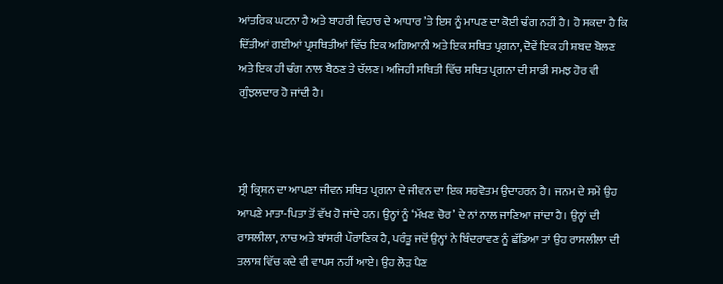ਆਂਤਰਿਕ ਘਟਨਾ ਹੈ ਅਤੇ ਬਾਹਰੀ ਵਿਹਾਰ ਦੇ ਆਧਾਰ ’ਤੇ ਇਸ ਨੂੰ ਮਾਪਣ ਦਾ ਕੋਈ ਢੰਗ ਨਹੀਂ ਹੈ। ਹੋ ਸਕਦਾ ਹੈ ਕਿ ਦਿੱਤੀਆਂ ਗਈਆਂ ਪ੍ਰਸਥਿਤੀਆਂ ਵਿੱਚ ਇਕ ਅਗਿਆਨੀ ਅਤੇ ਇਕ ਸਥਿਤ ਪ੍ਰਗਨਾ, ਦੋਵੇਂ ਇਕ ਹੀ ਸ਼ਬਦ ਬੋਲਣ ਅਤੇ ਇਕ ਹੀ ਢੰਗ ਨਾਲ ਬੈਠਣ ਤੇ ਚੱਲਣ। ਅਜਿਹੀ ਸਥਿਤੀ ਵਿੱਚ ਸਥਿਤ ਪ੍ਰਗਨਾ ਦੀ ਸਾਡੀ ਸਮਝ ਹੋਰ ਵੀ ਗੁੰਝਲਦਾਰ ਹੋ ਜਾਂਦੀ ਹੈ।



ਸ੍ਰੀ ਕ੍ਰਿਸ਼ਨ ਦਾ ਆਪਣਾ ਜੀਵਨ ਸਥਿਤ ਪ੍ਰਗਨਾ ਦੇ ਜੀਵਨ ਦਾ ਇਕ ਸਰਵੋਤਮ ਉਦਾਹਰਨ ਹੈ। ਜਨਮ ਦੇ ਸਮੇਂ ਉਹ ਆਪਣੇ ਮਾਤਾ-ਪਿਤਾ ਤੋਂ ਵੱਖ ਹੋ ਜਾਂਦੇ ਹਨ। ਉਨ੍ਹਾਂ ਨੂੰ ‘ਮੱਖਣ ਚੋਰ’ ਦੇ ਨਾਂ ਨਾਲ ਜਾਣਿਆ ਜਾਂਦਾ ਹੈ। ਉਨ੍ਹਾਂ ਦੀ ਰਾਸਲੀਲਾ, ਨਾਚ ਅਤੇ ਬਾਂਸਰੀ ਪੌਰਾਣਿਕ ਹੈ, ਪਰੰਤੂ ਜਦੋਂ ਉਨ੍ਹਾਂ ਨੇ ਬਿੰਦਰਾਵਣ ਨੂੰ ਛੱਡਿਆ ਤਾਂ ਉਹ ਰਾਸਲੀਲਾ ਦੀ ਤਲਾਸ਼ ਵਿੱਚ ਕਦੇ ਵੀ ਵਾਪਸ ਨਹੀਂ ਆਏ। ਉਹ ਲੋੜ ਪੈਣ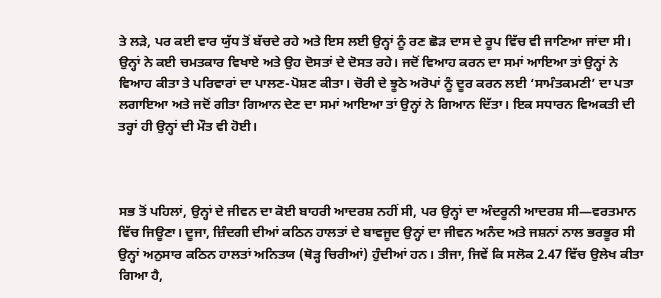ਤੇ ਲੜੇ, ਪਰ ਕਈ ਵਾਰ ਯੁੱਧ ਤੋਂ ਬੱਚਦੇ ਰਹੇ ਅਤੇ ਇਸ ਲਈ ਉਨ੍ਹਾਂ ਨੂੰ ਰਣ ਛੋੜ ਦਾਸ ਦੇ ਰੂਪ ਵਿੱਚ ਵੀ ਜਾਣਿਆ ਜਾਂਦਾ ਸੀ। ਉਨ੍ਹਾਂ ਨੇ ਕਈ ਚਮਤਕਾਰ ਵਿਖਾਏ ਅਤੇ ਉਹ ਦੋਸਤਾਂ ਦੇ ਦੋਸਤ ਰਹੇ। ਜਦੋਂ ਵਿਆਹ ਕਰਨ ਦਾ ਸਮਾਂ ਆਇਆ ਤਾਂ ਉਨ੍ਹਾਂ ਨੇ ਵਿਆਹ ਕੀਤਾ ਤੇ ਪਰਿਵਾਰਾਂ ਦਾ ਪਾਲਣ-ਪੋਸ਼ਣ ਕੀਤਾ। ਚੋਰੀ ਦੇ ਝੂਠੇ ਅਰੋਪਾਂ ਨੂੰ ਦੂਰ ਕਰਨ ਲਈ ‘ਸਾਮੰਤਕਮਣੀ’ ਦਾ ਪਤਾ ਲਗਾਇਆ ਅਤੇ ਜਦੋਂ ਗੀਤਾ ਗਿਆਨ ਦੇਣ ਦਾ ਸਮਾਂ ਆਇਆ ਤਾਂ ਉਨ੍ਹਾਂ ਨੇ ਗਿਆਨ ਦਿੱਤਾ। ਇਕ ਸਧਾਰਨ ਵਿਅਕਤੀ ਦੀ ਤਰ੍ਹਾਂ ਹੀ ਉਨ੍ਹਾਂ ਦੀ ਮੌਤ ਵੀ ਹੋਈ।



ਸਭ ਤੋਂ ਪਹਿਲਾਂ, ਉਨ੍ਹਾਂ ਦੇ ਜੀਵਨ ਦਾ ਕੋਈ ਬਾਹਰੀ ਆਦਰਸ਼ ਨਹੀਂ ਸੀ, ਪਰ ਉਨ੍ਹਾਂ ਦਾ ਅੰਦਰੂਨੀ ਆਦਰਸ਼ ਸੀ—ਵਰਤਮਾਨ ਵਿੱਚ ਜਿਊਣਾ। ਦੂਜਾ, ਜ਼ਿੰਦਗੀ ਦੀਆਂ ਕਠਿਨ ਹਾਲਤਾਂ ਦੇ ਬਾਵਜੂਦ ਉਨ੍ਹਾਂ ਦਾ ਜੀਵਨ ਅਨੰਦ ਅਤੇ ਜਸ਼ਨਾਂ ਨਾਲ ਭਰਭੂਰ ਸੀ ਉਨ੍ਹਾਂ ਅਨੁਸਾਰ ਕਠਿਨ ਹਾਲਤਾਂ ਅਨਿਤਯ (ਥੋੜ੍ਹ ਚਿਰੀਆਂ) ਹੁੰਦੀਆਂ ਹਨ। ਤੀਜਾ, ਜਿਵੇਂ ਕਿ ਸਲੋਕ 2.47 ਵਿੱਚ ਉਲੇਖ ਕੀਤਾ ਗਿਆ ਹੈ,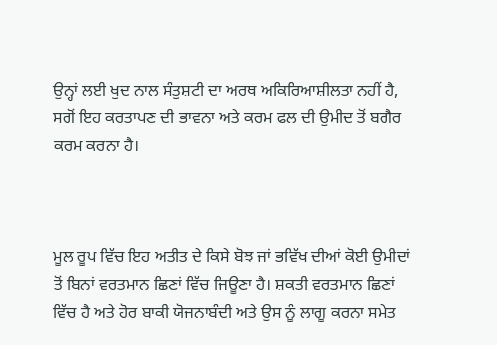ਉਨ੍ਹਾਂ ਲਈ ਖੁਦ ਨਾਲ ਸੰਤੁਸ਼ਟੀ ਦਾ ਅਰਥ ਅਕਿਰਿਆਸ਼ੀਲਤਾ ਨਹੀਂ ਹੈ, ਸਗੋਂ ਇਹ ਕਰਤਾਪਣ ਦੀ ਭਾਵਨਾ ਅਤੇ ਕਰਮ ਫਲ ਦੀ ਉਮੀਦ ਤੋਂ ਬਗੈਰ ਕਰਮ ਕਰਨਾ ਹੈ।



ਮੂਲ ਰੂਪ ਵਿੱਚ ਇਹ ਅਤੀਤ ਦੇ ਕਿਸੇ ਬੋਝ ਜਾਂ ਭਵਿੱਖ ਦੀਆਂ ਕੋਈ ਉਮੀਦਾਂ ਤੋਂ ਬਿਨਾਂ ਵਰਤਮਾਨ ਛਿਣਾਂ ਵਿੱਚ ਜਿਊਣਾ ਹੈ। ਸ਼ਕਤੀ ਵਰਤਮਾਨ ਛਿਣਾਂ ਵਿੱਚ ਹੈ ਅਤੇ ਹੋਰ ਬਾਕੀ ਯੋਜਨਾਬੰਦੀ ਅਤੇ ਉਸ ਨੂੰ ਲਾਗੂ ਕਰਨਾ ਸਮੇਤ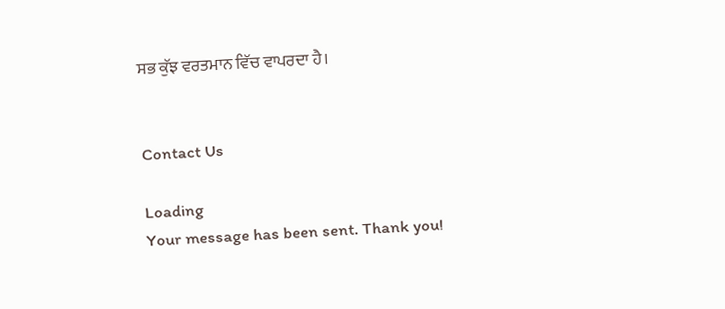ਸਭ ਕੁੱਝ ਵਰਤਮਾਨ ਵਿੱਚ ਵਾਪਰਦਾ ਹੈ।


Contact Us

Loading
Your message has been sent. Thank you!